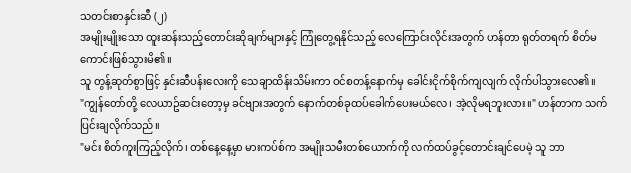သတင်းစာနှင်းဆီ (၂)
အမျိုးမျိုးသော ထူးဆန်းသည့်တောင်းဆိုချက်များနှင့် ကြုံတွေ့ရနိုင်သည့် လေကြောင်းလိုင်းအတွက် ဟန်တာ ရုတ်တရက် စိတ်မကောင်းဖြစ်သွားမိ၏။
သူ တွန့်ဆုတ်စွာဖြင့် နှင်းဆီပန်းလေးကို သေချာထိန်းသိမ်းကာ ဝင်စတန့်နောက်မှ ခေါင်းငိုက်စိုက်ကျလျက် လိုက်ပါသွားလေ၏။
"ကျွန်တော်တို့ လေယာဥ်ဆင်းတော့မှ ခင်ဗျားအတွက် နောက်တစ်ခုထပ်ခေါက်ပေးမယ်လေ၊ အဲ့လိုမရဘူးလား။" ဟန်တာက သက်ပြင်းချလိုက်သည်။
"မင်း စိတ်ကူးကြည့်လိုက်၊ တစ်နေ့နေ့မှာ မားကပ်စ်က အမျိုးသမီးတစ်ယောက်ကို လက်ထပ်ခွင့်တောင်းချင်ပေမဲ့ သူ ဘာ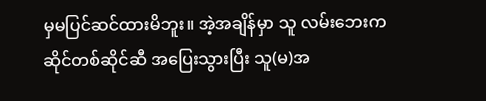မှမပြင်ဆင်ထားမိဘူး။ အဲ့အချိန်မှာ သူ လမ်းဘေးကဆိုင်တစ်ဆိုင်ဆီ အပြေးသွားပြီး သူ(မ)အ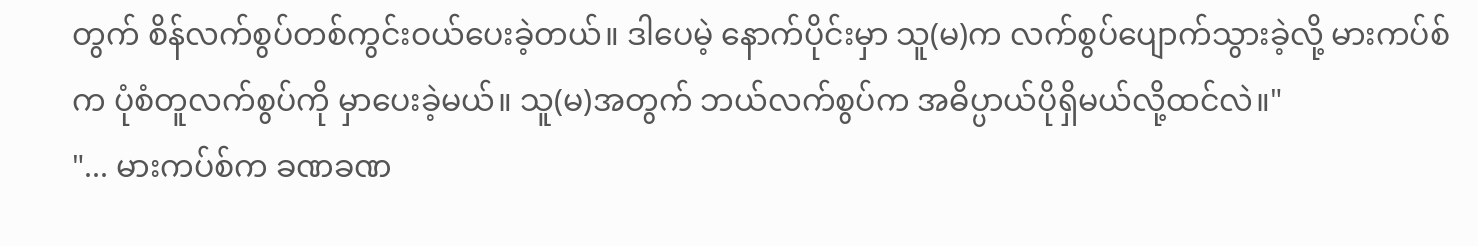တွက် စိန်လက်စွပ်တစ်ကွင်းဝယ်ပေးခဲ့တယ်။ ဒါပေမဲ့ နောက်ပိုင်းမှာ သူ(မ)က လက်စွပ်ပျောက်သွားခဲ့လို့ မားကပ်စ်က ပုံစံတူလက်စွပ်ကို မှာပေးခဲ့မယ်။ သူ(မ)အတွက် ဘယ်လက်စွပ်က အဓိပ္ပာယ်ပိုရှိမယ်လို့ထင်လဲ။"
"... မားကပ်စ်က ခဏခဏ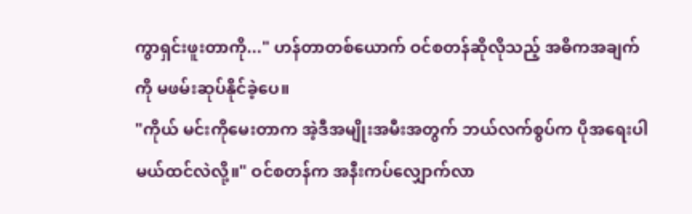ကွာရှင်းဖူးတာကို..." ဟန်တာတစ်ယောက် ဝင်စတန်ဆိုလိုသည့် အဓိကအချက်ကို မဖမ်းဆုပ်နိုင်ခဲ့ပေ။
"ကိုယ် မင်းကိုမေးတာက အဲ့ဒီအမျိုးအမီးအတွက် ဘယ်လက်စွပ်က ပိုအရေးပါမယ်ထင်လဲလို့။" ဝင်စတန်က အနီးကပ်လျှောက်လာ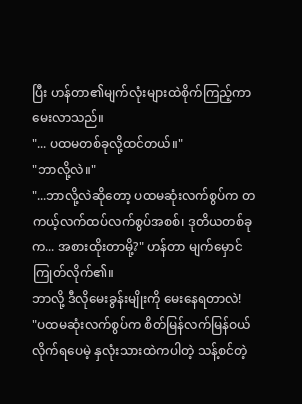ပြီး ဟန်တာ၏မျက်လုံးများထဲစိုက်ကြည့်ကာ မေးလာသည်။
"... ပထမတစ်ခုလို့ထင်တယ်။"
"ဘာလို့လဲ။"
"...ဘာလို့လဲဆိုတော့ ပထမဆုံးလက်စွပ်က တကယ့်လက်ထပ်လက်စွပ်အစစ်၊ ဒုတိယတစ်ခုက... အစားထိုးတာမို့?" ဟန်တာ မျက်မှောင်ကြုတ်လိုက်၏။
ဘာလို့ ဒီလိုမေးခွန်းမျိုးကို မေးနေရတာလဲ!
"ပထမဆုံးလက်စွပ်က စိတ်မြန်လက်မြန်ဝယ်လိုက်ရပေမဲ့ နှလုံးသားထဲကပါတဲ့ သန့်စင်တဲ့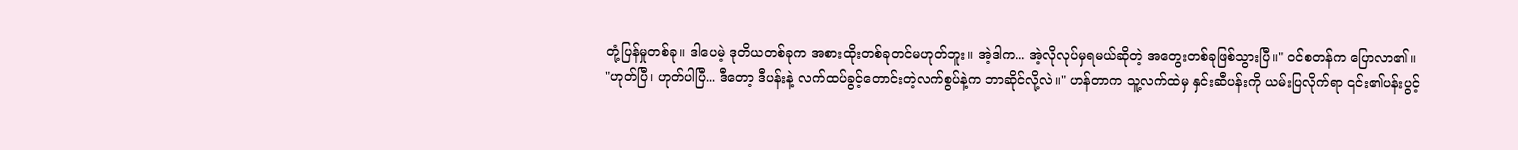တုံ့ပြန်မှုတစ်ခု။ ဒါပေမဲ့ ဒုတိယတစ်ခုက အစားထိုးတစ်ခုတင်မဟုတ်ဘူး။ အဲ့ဒါက... အဲ့လိုလုပ်မှရမယ်ဆိုတဲ့ အတွေးတစ်ခုဖြစ်သွားပြီ။" ဝင်စတန်က ပြောလာ၏။
"ဟုတ်ပြီ၊ ဟုတ်ပါပြီ... ဒီတော့ ဒီပန်းနဲ့ လက်ထပ်ခွင့်တောင်းတဲ့လက်စွပ်နဲ့က ဘာဆိုင်လို့လဲ။" ဟန်တာက သူ့လက်ထဲမှ နှင်းဆီပန်းကို ယမ်းပြလိုက်ရာ ၎င်း၏ပန်းပွင့်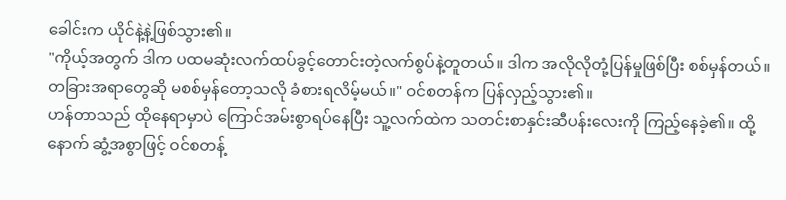ခေါင်းက ယိုင်နဲ့နဲ့ဖြစ်သွား၏။
"ကိုယ့်အတွက် ဒါက ပထမဆုံးလက်ထပ်ခွင့်တောင်းတဲ့လက်စွပ်နဲ့တူတယ်။ ဒါက အလိုလိုတုံ့ပြန်မှုဖြစ်ပြီး စစ်မှန်တယ်။ တခြားအရာတွေဆို မစစ်မှန်တော့သလို ခံစားရလိမ့်မယ်။" ဝင်စတန်က ပြန်လှည့်သွား၏။
ဟန်တာသည် ထိုနေရာမှာပဲ ကြောင်အမ်းစွာရပ်နေပြီး သူ့လက်ထဲက သတင်းစာနှင်းဆီပန်းလေးကို ကြည့်နေခဲ့၏။ ထို့နောက် ဆွံ့အစွာဖြင့် ဝင်စတန့်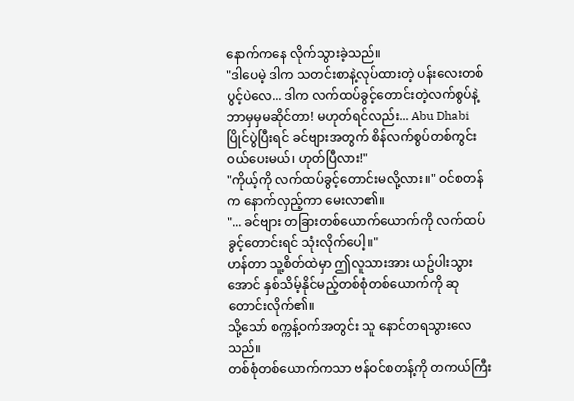နောက်ကနေ လိုက်သွားခဲ့သည်။
"ဒါပေမဲ့ ဒါက သတင်းစာနဲ့လုပ်ထားတဲ့ ပန်းလေးတစ်ပွင့်ပဲလေ... ဒါက လက်ထပ်ခွင့်တောင်းတဲ့လက်စွပ်နဲ့ ဘာမှမှမဆိုင်တာ! မဟုတ်ရင်လည်း... Abu Dhabi ပြိုင်ပွဲပြီးရင် ခင်ဗျားအတွက် စိန်လက်စွပ်တစ်ကွင်းဝယ်ပေးမယ်၊ ဟုတ်ပြီလား!"
"ကိုယ့်ကို လက်ထပ်ခွင့်တောင်းမလို့လား။" ဝင်စတန်က နောက်လှည့်ကာ မေးလာ၏။
"... ခင်ဗျား တခြားတစ်ယောက်ယောက်ကို လက်ထပ်ခွင့်တောင်းရင် သုံးလိုက်ပေါ့။"
ဟန်တာ သူ့စိတ်ထဲမှာ ဤလူသားအား ယဥ်ပါးသွားအောင် နှစ်သိမ့်နိုင်မည့်တစ်စုံတစ်ယောက်ကို ဆုတောင်းလိုက်၏။
သို့သော် စက္ကန့်ဝက်အတွင်း သူ နောင်တရသွားလေသည်။
တစ်စုံတစ်ယောက်ကသာ ဗန်ဝင်စတန့်ကို တကယ်ကြီး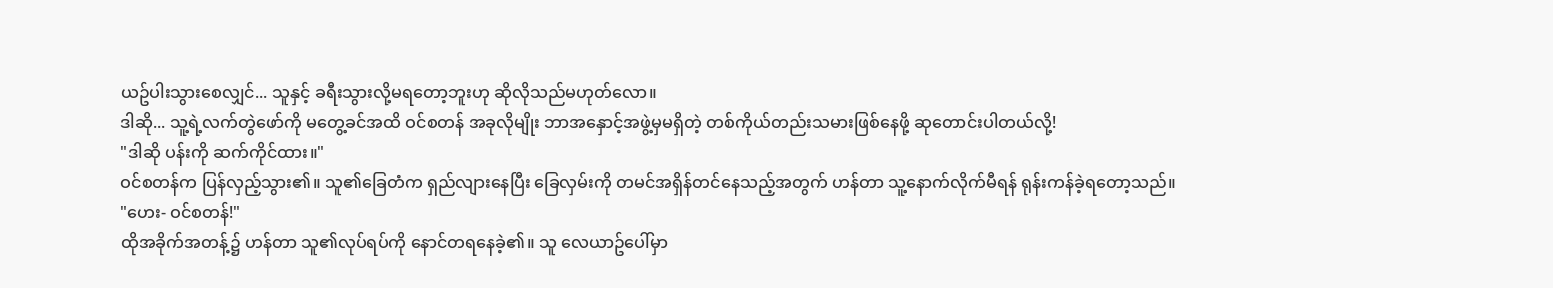ယဥ်ပါးသွားစေလျှင်... သူနှင့် ခရီးသွားလို့မရတော့ဘူးဟု ဆိုလိုသည်မဟုတ်လော။
ဒါဆို... သူ့ရဲ့လက်တွဲဖော်ကို မတွေ့ခင်အထိ ဝင်စတန် အခုလိုမျိုး ဘာအနှောင့်အဖွဲ့မှမရှိတဲ့ တစ်ကိုယ်တည်းသမားဖြစ်နေဖို့ ဆုတောင်းပါတယ်လို့!
"ဒါဆို ပန်းကို ဆက်ကိုင်ထား။"
ဝင်စတန်က ပြန်လှည့်သွား၏။ သူ၏ခြေတံက ရှည်လျားနေပြီး ခြေလှမ်းကို တမင်အရှိန်တင်နေသည့်အတွက် ဟန်တာ သူ့နောက်လိုက်မီရန် ရုန်းကန်ခဲ့ရတော့သည်။
"ဟေး- ဝင်စတန်!"
ထိုအခိုက်အတန့်၌ ဟန်တာ သူ၏လုပ်ရပ်ကို နောင်တရနေခဲ့၏။ သူ လေယာဥ်ပေါ်မှာ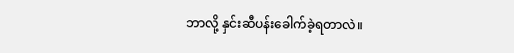ဘာလို့ နှင်းဆီပန်းခေါက်ခဲ့ရတာလဲ။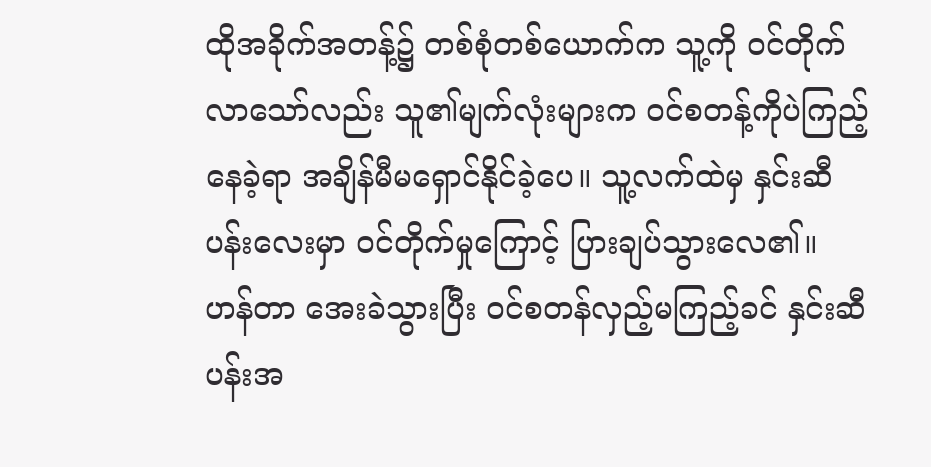ထိုအခိုက်အတန့်၌ တစ်စုံတစ်ယောက်က သူ့ကို ဝင်တိုက်လာသော်လည်း သူ၏မျက်လုံးများက ဝင်စတန့်ကိုပဲကြည့်နေခဲ့ရာ အချိန်မီမရှောင်နိုင်ခဲ့ပေ။ သူ့လက်ထဲမှ နှင်းဆီပန်းလေးမှာ ဝင်တိုက်မှုကြောင့် ပြားချပ်သွားလေ၏။
ဟန်တာ အေးခဲသွားပြီး ဝင်စတန်လှည့်မကြည့်ခင် နှင်းဆီပန်းအ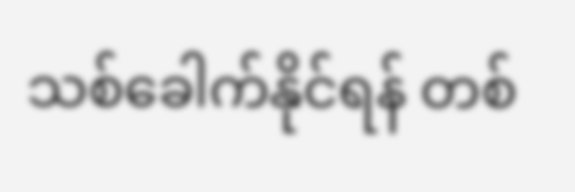သစ်ခေါက်နိုင်ရန် တစ်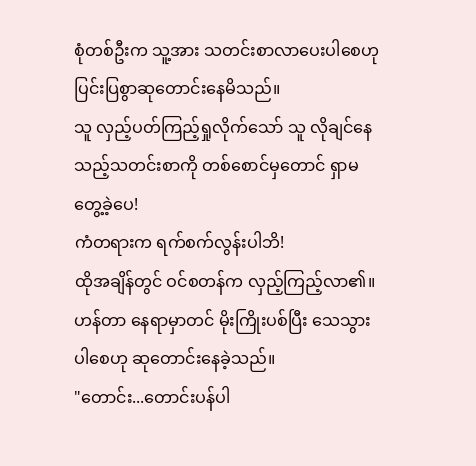စုံတစ်ဦးက သူ့အား သတင်းစာလာပေးပါစေဟု ပြင်းပြစွာဆုတောင်းနေမိသည်။
သူ လှည့်ပတ်ကြည့်ရှုလိုက်သော် သူ လိုချင်နေသည့်သတင်းစာကို တစ်စောင်မှတောင် ရှာမတွေ့ခဲ့ပေ!
ကံတရားက ရက်စက်လွန်းပါဘိ!
ထိုအချိန်တွင် ဝင်စတန်က လှည့်ကြည့်လာ၏။ ဟန်တာ နေရာမှာတင် မိုးကြိုးပစ်ပြီး သေသွားပါစေဟု ဆုတောင်းနေခဲ့သည်။
"တောင်း...တောင်းပန်ပါ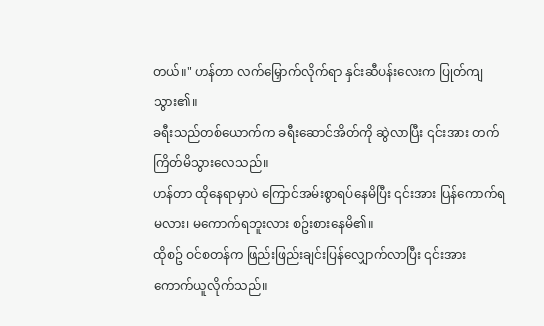တယ်။" ဟန်တာ လက်မြှောက်လိုက်ရာ နှင်းဆီပန်းလေးက ပြုတ်ကျသွား၏။
ခရီးသည်တစ်ယောက်က ခရီးဆောင်အိတ်ကို ဆွဲလာပြီး ၎င်းအား တက်ကြိတ်မိသွားလေသည်။
ဟန်တာ ထိုနေရာမှာပဲ ကြောင်အမ်းစွာရပ်နေမိပြီး ၎င်းအား ပြန်ကောက်ရမလား၊ မကောက်ရဘူးလား စဥ်းစားနေမိ၏။
ထိုစဥ် ဝင်စတန်က ဖြည်းဖြည်းချင်းပြန်လျှောက်လာပြီး ၎င်းအား ကောက်ယူလိုက်သည်။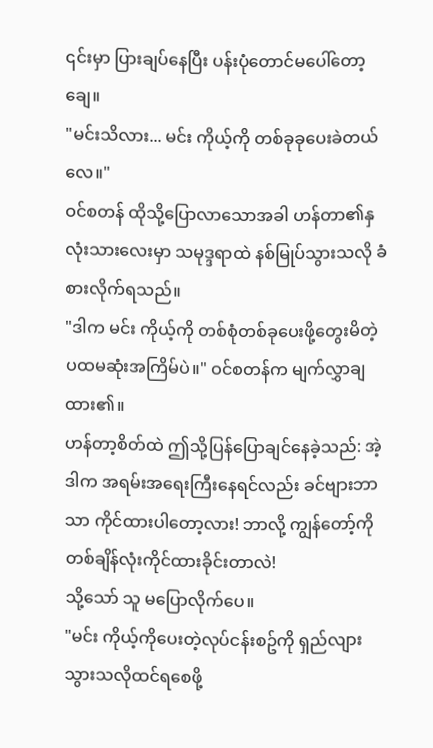၎င်းမှာ ပြားချပ်နေပြီး ပန်းပုံတောင်မပေါ်တော့ချေ။
"မင်းသိလား... မင်း ကိုယ့်ကို တစ်ခုခုပေးခဲတယ်လေ။"
ဝင်စတန် ထိုသို့ပြောလာသောအခါ ဟန်တာ၏နှလုံးသားလေးမှာ သမုဒ္ဒရာထဲ နစ်မြုပ်သွားသလို ခံစားလိုက်ရသည်။
"ဒါက မင်း ကိုယ့်ကို တစ်စုံတစ်ခုပေးဖို့တွေးမိတဲ့ ပထမဆုံးအကြိမ်ပဲ။" ဝင်စတန်က မျက်လွှာချထား၏။
ဟန်တာ့စိတ်ထဲ ဤသို့ပြန်ပြောချင်နေခဲ့သည်: အဲ့ဒါက အရမ်းအရေးကြီးနေရင်လည်း ခင်ဗျားဘာသာ ကိုင်ထားပါတော့လား! ဘာလို့ ကျွန်တော့်ကို တစ်ချိန်လုံးကိုင်ထားခိုင်းတာလဲ!
သို့သော် သူ မပြောလိုက်ပေ။
"မင်း ကိုယ့်ကိုပေးတဲ့လုပ်ငန်းစဥ်ကို ရှည်လျားသွားသလိုထင်ရစေဖို့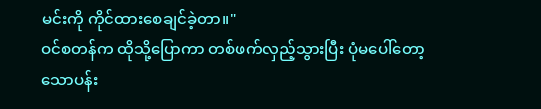မင်းကို ကိုင်ထားစေချင်ခဲ့တာ။"
ဝင်စတန်က ထိုသို့ပြောကာ တစ်ဖက်လှည့်သွားပြီး ပုံမပေါ်တော့သောပန်း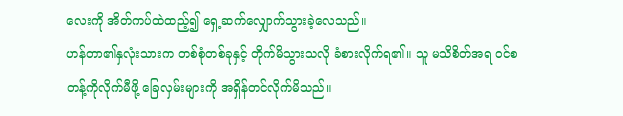လေးကို အိတ်ကပ်ထဲထည့်၍ ရှေ့ဆက်လျှောက်သွားခဲ့လေသည်။
ဟန်တာ၏နှလုံးသားက တစ်စုံတစ်ခုနှင့် တိုက်မိသွားသလို ခံစားလိုက်ရ၏။ သူ မသိစိတ်အရ ဝင်စတန့်ကိုလိုက်မီဖို့ ခြေလှမ်းများကို အရှိန်တင်လိုက်မိသည်။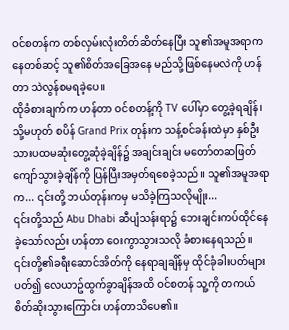ဝင်စတန်က တစ်လှမ်းလုံးတိတ်ဆိတ်နေပြီး သူ၏အမူအရာကနေတစ်ဆင့် သူ၏စိတ်အခြေအနေ မည်သို့ဖြစ်နေမလဲကို ဟန်တာ သဲလွန်စမရခဲ့ပေ။
ထိုခံစားချက်က ဟန်တာ ဝင်စတန့်ကို TV ပေါ်မှာ တွေ့ခဲ့ရချိန်၊ သို့မဟုတ် စပိန် Grand Prix တုန်းက သန့်စင်ခန်းထဲမှာ နှစ်ဦးသားပထမဆုံးတွေ့ဆုံခဲ့ချိန်၌ အချင်းချင်း မတော်တဆဖြတ်ကျော်သွားခဲ့ချိန်ကို ပြန်ပြီးအမှတ်ရစေခဲ့သည်။ သူ၏အမူအရာက... ၎င်းတို့ ဘယ်တုန်းကမှ မသိခဲ့ကြသလိုမျိုး...
၎င်းတို့သည် Abu Dhabi ဆီပျံသန်းရာ၌ ဘေးချင်းကပ်ထိုင်နေခဲ့သော်လည်း ဟန်တာ ဝေးကွာသွားသလို ခံစားနေရသည်။
၎င်းတို့၏ခရီးဆောင်အိတ်ကို နေရာချချိန်မှ ထိုင်ခုံခါးပတ်များပတ်၍ လေယာဥ်ထွက်ခွာချိန်အထိ ဝင်စတန် သူ့ကို တကယ်စိတ်ဆိုးသွားကြောင်း ဟန်တာသိပေ၏။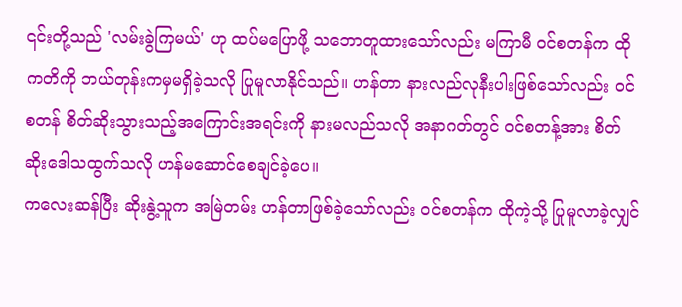၎င်းတို့သည် 'လမ်းခွဲကြမယ်' ဟု ထပ်မပြောဖို့ သဘောတူထားသော်လည်း မကြာမီ ဝင်စတန်က ထိုကတိကို ဘယ်တုန်းကမှမရှိခဲ့သလို ပြုမူလာနိုင်သည်။ ဟန်တာ နားလည်လုနီးပါးဖြစ်သော်လည်း ဝင်စတန် စိတ်ဆိုးသွားသည့်အကြောင်းအရင်းကို နားမလည်သလို အနာဂတ်တွင် ဝင်စတန့်အား စိတ်ဆိုးဒေါသထွက်သလို ဟန်မဆောင်စေချင်ခဲ့ပေ။
ကလေးဆန်ပြီး ဆိုးနွဲ့သူက အမြဲတမ်း ဟန်တာဖြစ်ခဲ့သော်လည်း ဝင်စတန်က ထိုကဲ့သို့ ပြုမူလာခဲ့လျှင်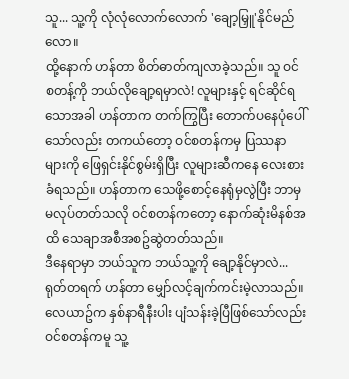သူ... သူ့ကို လုံလုံလောက်လောက် 'ချော့မြှူ'နိုင်မည်လော။
ထို့နောက် ဟန်တာ စိတ်ဓာတ်ကျလာခဲ့သည်။ သူ ဝင်စတန့်ကို ဘယ်လိုချော့ရမှာလဲ! လူများနှင့် ရင်ဆိုင်ရသောအခါ ဟန်တာက တက်ကြွပြီး တောက်ပနေပုံပေါ်သော်လည်း တကယ်တော့ ဝင်စတန်ကမှ ပြဿနာများကို ဖြေရှင်းနိုင်စွမ်းရှိပြီး လူများဆီကနေ လေးစားခံရသည်။ ဟန်တာက သေဖို့စောင့်နေရုံမှလွဲပြီး ဘာမှမလုပ်တတ်သလို ဝင်စတန်ကတော့ နောက်ဆုံးမိနစ်အထိ သေချာအစီအစဥ်ဆွဲတတ်သည်။
ဒီနေရာမှာ ဘယ်သူက ဘယ်သူ့ကို ချော့နိုင်မှာလဲ...
ရုတ်တရက် ဟန်တာ မျှော်လင့်ချက်ကင်းမဲ့လာသည်။
လေယာဥ်က နှစ်နာရီနီးပါး ပျံသန်းခဲ့ပြီဖြစ်သော်လည်း ဝင်စတန်ကမူ သူ့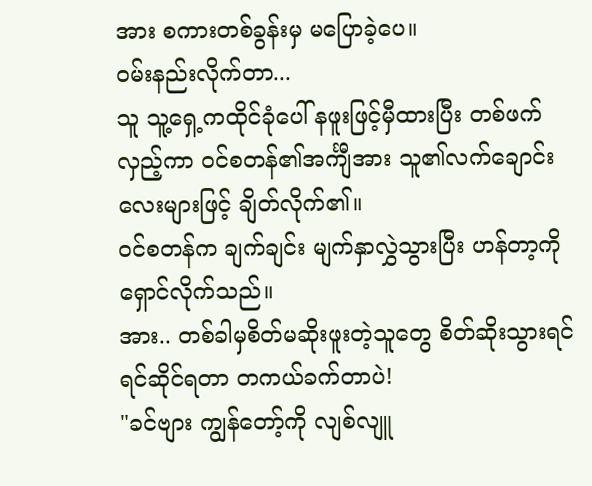အား စကားတစ်ခွန်းမှ မပြောခဲ့ပေ။
ဝမ်းနည်းလိုက်တာ...
သူ သူ့ရှေ့ကထိုင်ခုံပေါ် နဖူးဖြင့်မှီထားပြီး တစ်ဖက်လှည့်ကာ ဝင်စတန်၏အင်္ကျီအား သူ၏လက်ချောင်းလေးများဖြင့် ချိတ်လိုက်၏။
ဝင်စတန်က ချက်ချင်း မျက်နှာလွှဲသွားပြီး ဟန်တာ့ကို ရှောင်လိုက်သည်။
အား.. တစ်ခါမှစိတ်မဆိုးဖူးတဲ့သူတွေ စိတ်ဆိုးသွားရင် ရင်ဆိုင်ရတာ တကယ်ခက်တာပဲ!
"ခင်ဗျား ကျွန်တော့်ကို လျစ်လျူ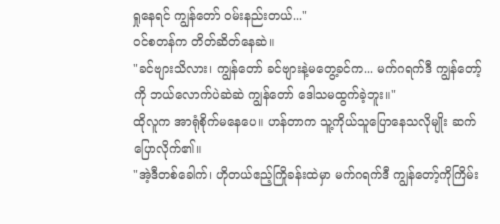ရှုနေရင် ကျွန်တော် ဝမ်းနည်းတယ်..."
ဝင်စတန်က တိတ်ဆိတ်နေဆဲ။
"ခင်ဗျားသိလား၊ ကျွန်တော် ခင်ဗျားနဲ့မတွေ့ခင်က... မက်ဂရက်ဒီ ကျွန်တော့်ကို ဘယ်လောက်ပဲဆဲဆဲ ကျွန်တော် ဒေါသမထွက်ခဲ့ဘူး။"
ထိုလူက အာရုံစိုက်မနေပေ။ ဟန်တာက သူ့ကိုယ်သူပြောနေသလိုမျိုး ဆက်ပြောလိုက်၏။
"အဲ့ဒီတစ်ခေါက်၊ ဟိုတယ်ဧည့်ကြိုခန်းထဲမှာ မက်ဂရက်ဒီ ကျွန်တော့်ကိုကြိမ်း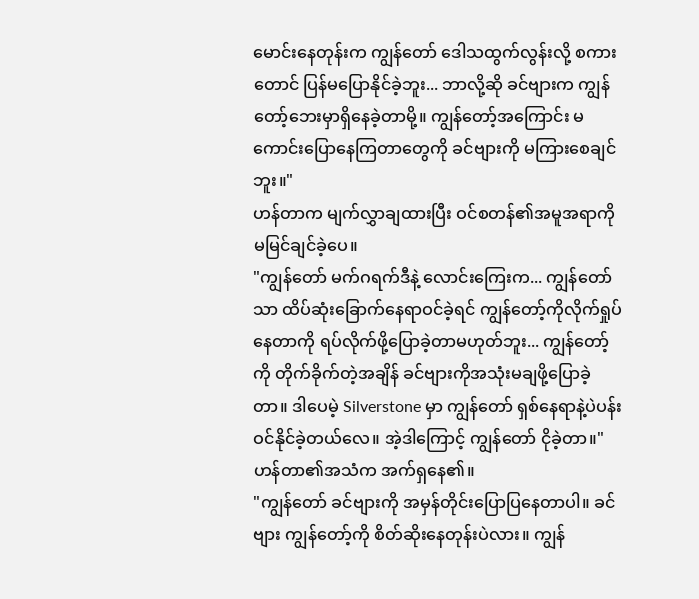မောင်းနေတုန်းက ကျွန်တော် ဒေါသထွက်လွန်းလို့ စကားတောင် ပြန်မပြောနိုင်ခဲ့ဘူး... ဘာလို့ဆို ခင်ဗျားက ကျွန်တော့်ဘေးမှာရှိနေခဲ့တာမို့။ ကျွန်တော့်အကြောင်း မကောင်းပြောနေကြတာတွေကို ခင်ဗျားကို မကြားစေချင်ဘူး။"
ဟန်တာက မျက်လွှာချထားပြီး ဝင်စတန်၏အမူအရာကို မမြင်ချင်ခဲ့ပေ။
"ကျွန်တော် မက်ဂရက်ဒီနဲ့ လောင်းကြေးက... ကျွန်တော်သာ ထိပ်ဆုံးခြောက်နေရာဝင်ခဲ့ရင် ကျွန်တော့်ကိုလိုက်ရှုပ်နေတာကို ရပ်လိုက်ဖို့ပြောခဲ့တာမဟုတ်ဘူး... ကျွန်တော့်ကို တိုက်ခိုက်တဲ့အချိန် ခင်ဗျားကိုအသုံးမချဖို့ပြောခဲ့တာ။ ဒါပေမဲ့ Silverstone မှာ ကျွန်တော် ရှစ်နေရာနဲ့ပဲပန်းဝင်နိုင်ခဲ့တယ်လေ။ အဲ့ဒါကြောင့် ကျွန်တော် ငိုခဲ့တာ။"
ဟန်တာ၏အသံက အက်ရှနေ၏။
"ကျွန်တော် ခင်ဗျားကို အမှန်တိုင်းပြောပြနေတာပါ။ ခင်ဗျား ကျွန်တော့်ကို စိတ်ဆိုးနေတုန်းပဲလား။ ကျွန်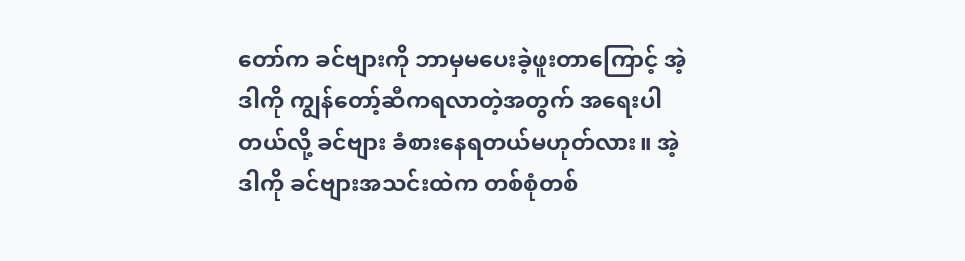တော်က ခင်ဗျားကို ဘာမှမပေးခဲ့ဖူးတာကြောင့် အဲ့ဒါကို ကျွန်တော့်ဆီကရလာတဲ့အတွက် အရေးပါတယ်လို့ ခင်ဗျား ခံစားနေရတယ်မဟုတ်လား။ အဲ့ဒါကို ခင်ဗျားအသင်းထဲက တစ်စုံတစ်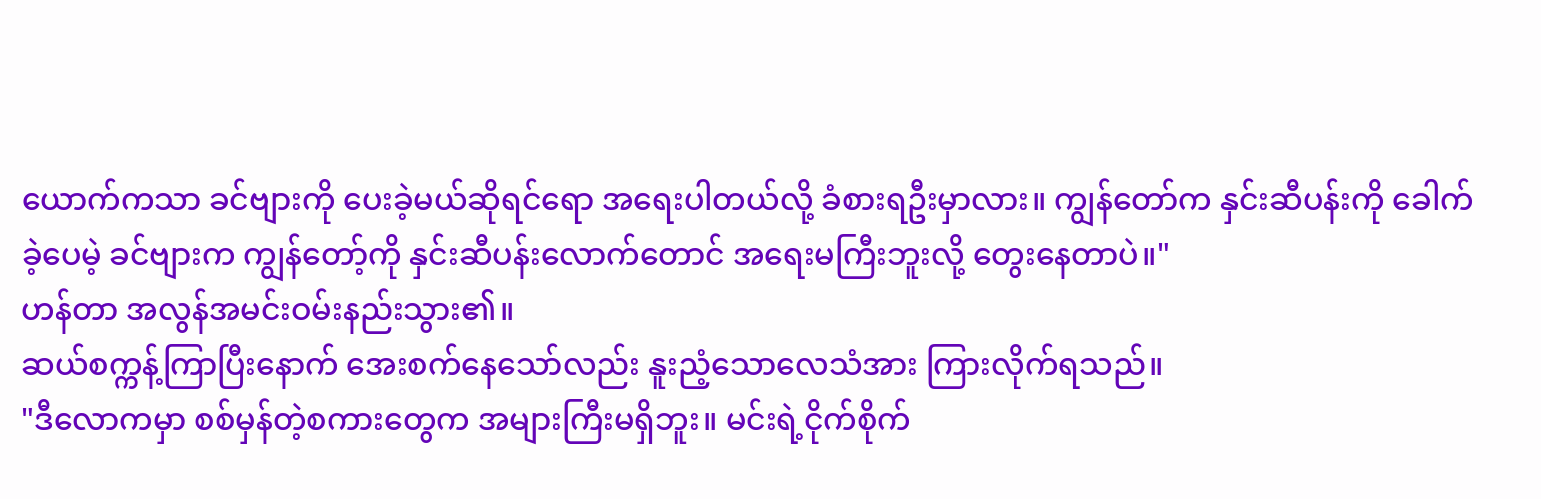ယောက်ကသာ ခင်ဗျားကို ပေးခဲ့မယ်ဆိုရင်ရော အရေးပါတယ်လို့ ခံစားရဦးမှာလား။ ကျွန်တော်က နှင်းဆီပန်းကို ခေါက်ခဲ့ပေမဲ့ ခင်ဗျားက ကျွန်တော့်ကို နှင်းဆီပန်းလောက်တောင် အရေးမကြီးဘူးလို့ တွေးနေတာပဲ။"
ဟန်တာ အလွန်အမင်းဝမ်းနည်းသွား၏။
ဆယ်စက္ကန့်ကြာပြီးနောက် အေးစက်နေသော်လည်း နူးညံ့သောလေသံအား ကြားလိုက်ရသည်။
"ဒီလောကမှာ စစ်မှန်တဲ့စကားတွေက အများကြီးမရှိဘူး။ မင်းရဲ့ငိုက်စိုက်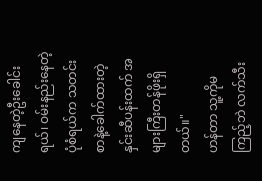ကျနေတဲ့ဦးခေါင်းရယ်၊ ဝမ်းနည်းနေတဲ့ပုံစံရယ်က သတင်းစာနဲ့ခေါက်ထားတဲ့ နှင်းဆီပန်းထက် အများကြီးတန်ဖိုးရှိတယ်။"
ဟန်တာ သူ့ကိုမကြည့်ဘဲ လက်သီး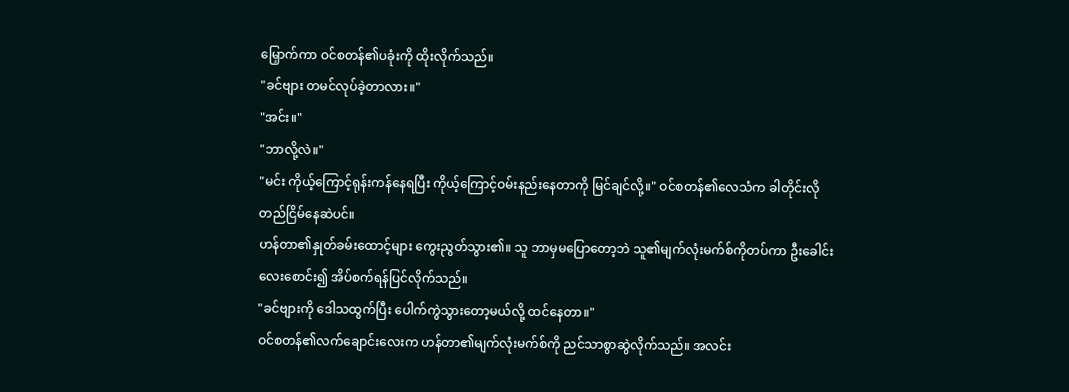မြှောက်ကာ ဝင်စတန်၏ပခုံးကို ထိုးလိုက်သည်။
"ခင်ဗျား တမင်လုပ်ခဲ့တာလား။"
"အင်း။"
"ဘာလို့လဲ။"
"မင်း ကိုယ့်ကြောင့်ရုန်းကန်နေရပြီး ကိုယ့်ကြောင့်ဝမ်းနည်းနေတာကို မြင်ချင်လို့။" ဝင်စတန်၏လေသံက ခါတိုင်းလို တည်ငြိမ်နေဆဲပင်။
ဟန်တာ၏နှုတ်ခမ်းထောင့်များ ကွေးညွတ်သွား၏။ သူ ဘာမှမပြောတော့ဘဲ သူ၏မျက်လုံးမက်စ်ကိုတပ်ကာ ဦးခေါင်းလေးစောင်း၍ အိပ်စက်ရန်ပြင်လိုက်သည်။
"ခင်ဗျားကို ဒေါသထွက်ပြီး ပေါက်ကွဲသွားတော့မယ်လို့ ထင်နေတာ။"
ဝင်စတန်၏လက်ချောင်းလေးက ဟန်တာ၏မျက်လုံးမက်စ်ကို ညင်သာစွာဆွဲလိုက်သည်။ အလင်း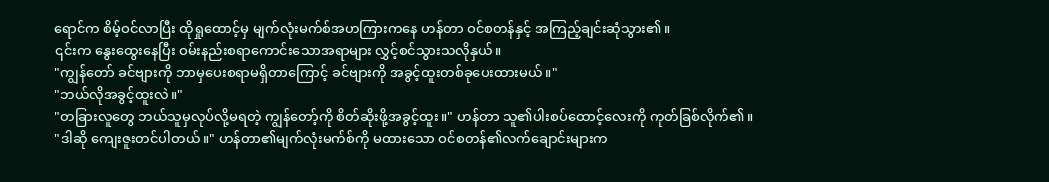ရောင်က စိမ့်ဝင်လာပြီး ထိုရှုထောင့်မှ မျက်လုံးမက်စ်အဟကြားကနေ ဟန်တာ ဝင်စတန်နှင့် အကြည့်ချင်းဆုံသွား၏။
၎င်းက နွေးထွေးနေပြီး ဝမ်းနည်းစရာကောင်းသောအရာများ လွှင့်စင်သွားသလိုနှယ်။
"ကျွန်တော် ခင်ဗျားကို ဘာမှပေးစရာမရှိတာကြောင့် ခင်ဗျားကို အခွင့်ထူးတစ်ခုပေးထားမယ်။"
"ဘယ်လိုအခွင့်ထူးလဲ။"
"တခြားလူတွေ ဘယ်သူမှလုပ်လို့မရတဲ့ ကျွန်တော့်ကို စိတ်ဆိုးဖို့အခွင့်ထူး။" ဟန်တာ သူ၏ပါးစပ်ထောင့်လေးကို ကုတ်ခြစ်လိုက်၏။
"ဒါဆို ကျေးဇူးတင်ပါတယ်။" ဟန်တာ၏မျက်လုံးမက်စ်ကို မထားသော ဝင်စတန်၏လက်ချောင်းများက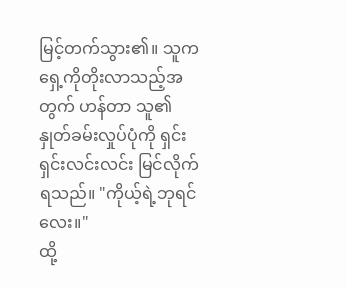မြင့်တက်သွား၏။ သူက ရှေ့ကိုတိုးလာသည့်အတွက် ဟန်တာ သူ၏နှုတ်ခမ်းလှုပ်ပုံကို ရှင်းရှင်းလင်းလင်း မြင်လိုက်ရသည်။ "ကိုယ့်ရဲ့ဘုရင်လေး။"
ထို့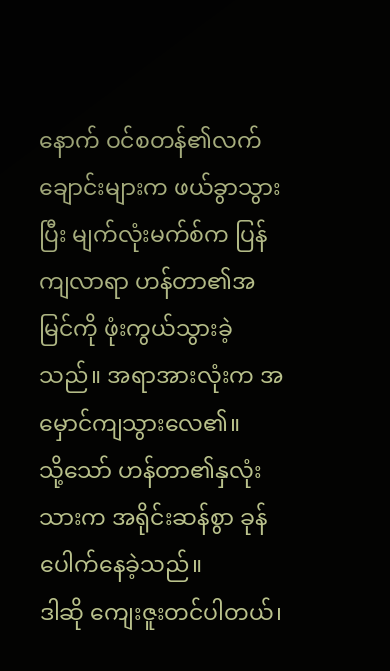နောက် ဝင်စတန်၏လက်ချောင်းများက ဖယ်ခွာသွားပြီး မျက်လုံးမက်စ်က ပြန်ကျလာရာ ဟန်တာ၏အမြင်ကို ဖုံးကွယ်သွားခဲ့သည်။ အရာအားလုံးက အမှောင်ကျသွားလေ၏။
သို့သော် ဟန်တာ၏နှလုံးသားက အရိုင်းဆန်စွာ ခုန်ပေါက်နေခဲ့သည်။
ဒါဆို ကျေးဇူးတင်ပါတယ်၊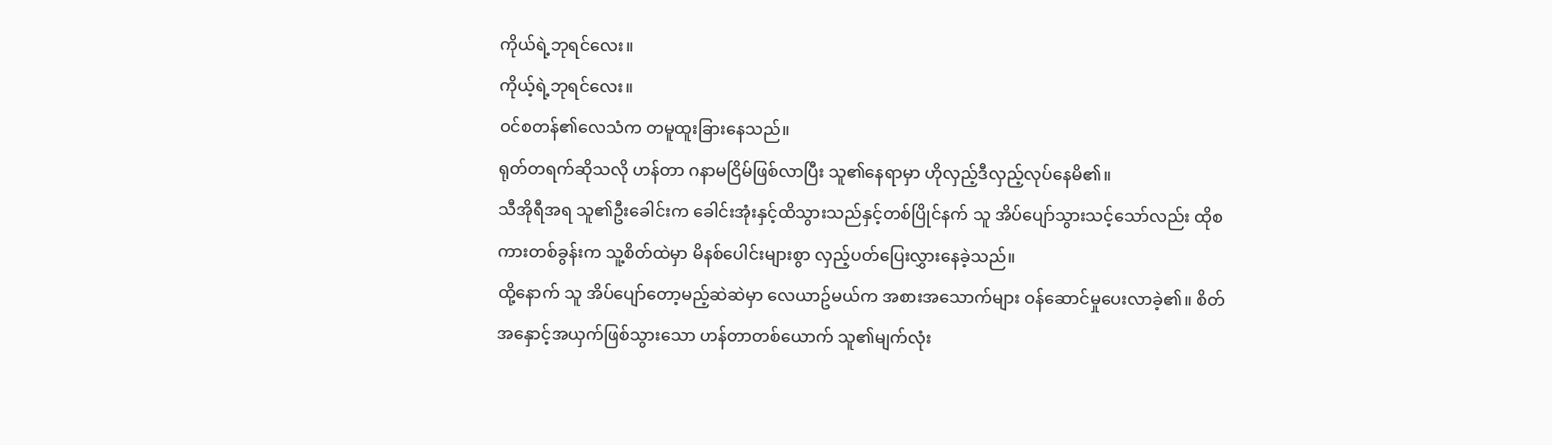ကိုယ်ရဲ့ဘုရင်လေး။
ကိုယ့်ရဲ့ဘုရင်လေး။
ဝင်စတန်၏လေသံက တမူထူးခြားနေသည်။
ရုတ်တရက်ဆိုသလို ဟန်တာ ဂနာမငြိမ်ဖြစ်လာပြီး သူ၏နေရာမှာ ဟိုလှည့်ဒီလှည့်လုပ်နေမိ၏။
သီအိုရီအရ သူ၏ဦးခေါင်းက ခေါင်းအုံးနှင့်ထိသွားသည်နှင့်တစ်ပြိုင်နက် သူ အိပ်ပျော်သွားသင့်သော်လည်း ထိုစကားတစ်ခွန်းက သူ့စိတ်ထဲမှာ မိနစ်ပေါင်းများစွာ လှည့်ပတ်ပြေးလွှားနေခဲ့သည်။
ထို့နောက် သူ အိပ်ပျော်တော့မည့်ဆဲဆဲမှာ လေယာဥ်မယ်က အစားအသောက်များ ဝန်ဆောင်မှုပေးလာခဲ့၏။ စိတ်အနှောင့်အယှက်ဖြစ်သွားသော ဟန်တာတစ်ယောက် သူ၏မျက်လုံး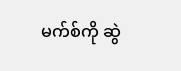မက်စ်ကို ဆွဲ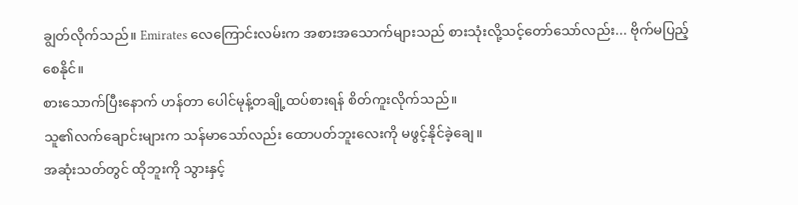ချွတ်လိုက်သည်။ Emirates လေကြောင်းလမ်းက အစားအသောက်များသည် စားသုံးလို့သင့်တော်သော်လည်း... ဗိုက်မပြည့်စေနိုင်။
စားသောက်ပြီးနောက် ဟန်တာ ပေါင်မုန့်တချို့ထပ်စားရန် စိတ်ကူးလိုက်သည်။
သူ၏လက်ချောင်းများက သန်မာသော်လည်း ထောပတ်ဘူးလေးကို မဖွင့်နိုင်ခဲ့ချေ။
အဆုံးသတ်တွင် ထိုဘူးကို သွားနှင့်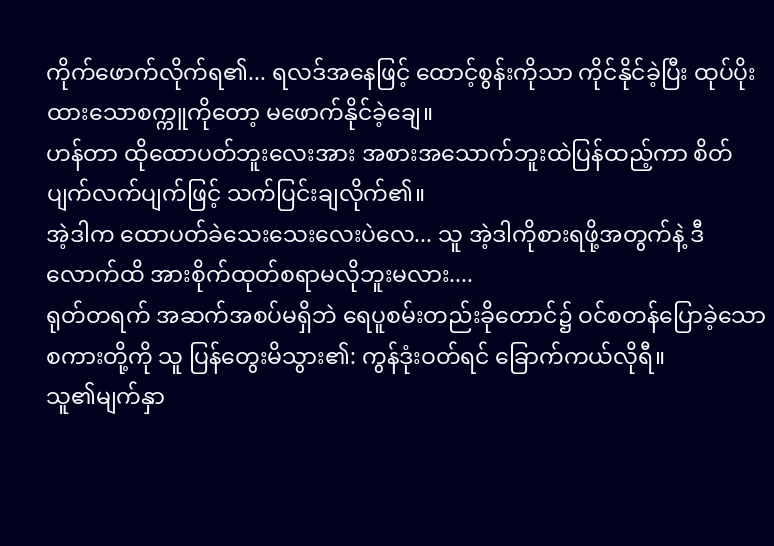ကိုက်ဖောက်လိုက်ရ၏... ရလဒ်အနေဖြင့် ထောင့်စွန်းကိုသာ ကိုင်နိုင်ခဲ့ပြီး ထုပ်ပိုးထားသောစက္ကူကိုတော့ မဖောက်နိုင်ခဲ့ချေ။
ဟန်တာ ထိုထောပတ်ဘူးလေးအား အစားအသောက်ဘူးထဲပြန်ထည့်ကာ စိတ်ပျက်လက်ပျက်ဖြင့် သက်ပြင်းချလိုက်၏။
အဲ့ဒါက ထောပတ်ခဲသေးသေးလေးပဲလေ... သူ အဲ့ဒါကိုစားရဖို့အတွက်နဲ့ ဒီလောက်ထိ အားစိုက်ထုတ်စရာမလိုဘူးမလား....
ရုတ်တရက် အဆက်အစပ်မရှိဘဲ ရေပူစမ်းတည်းခိုတောင်၌ ဝင်စတန်ပြောခဲ့သောစကားတို့ကို သူ ပြန်တွေးမိသွား၏: ကွန်ဒုံးဝတ်ရင် ခြောက်ကယ်လိုရီ။
သူ၏မျက်နှာ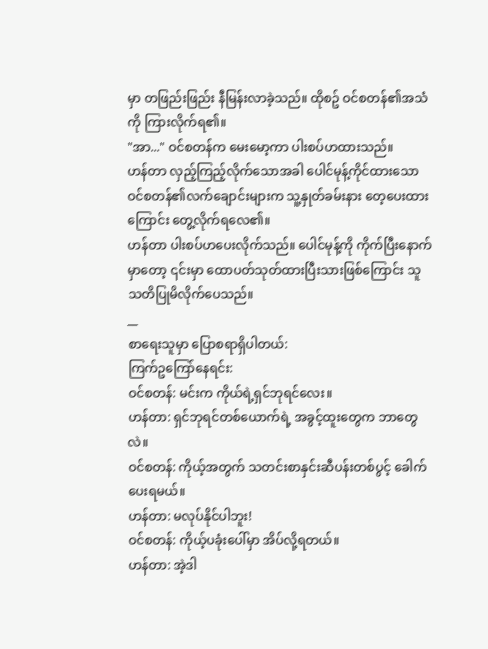မှာ တဖြည်းဖြည်း နီမြန်းလာခဲ့သည်။ ထိုစဥ် ဝင်စတန်၏အသံကို ကြားလိုက်ရ၏။
"အာ..." ဝင်စတန်က မေးမော့ကာ ပါးစပ်ဟထားသည်။
ဟန်တာ လှည့်ကြည့်လိုက်သောအခါ ပေါင်မုန့်ကိုင်ထားသော ဝင်စတန်၏လက်ချောင်းများက သူ့နှုတ်ခမ်းနား တေ့ပေးထားကြောင်း တွေ့လိုက်ရလေ၏။
ဟန်တာ ပါးစပ်ဟပေးလိုက်သည်။ ပေါင်မုန့်ကို ကိုက်ပြီးနောက်မှာတော့ ၎င်းမှာ ထောပတ်သုတ်ထားပြီးသားဖြစ်ကြောင်း သူ သတိပြုမိလိုက်ပေသည်။
__
စာရေးသူမှာ ပြောစရာရှိပါတယ်:
ကြက်ဥကြော်နေရင်း:
ဝင်စတန်: မင်းက ကိုယ်ရဲ့ရှင်ဘုရင်လေး။
ဟန်တာ: ရှင်ဘုရင်တစ်ယောက်ရဲ့ အခွင့်ထူးတွေက ဘာတွေလဲ။
ဝင်စတန်: ကိုယ့်အတွက် သတင်းစာနှင်းဆီပန်းတစ်ပွင့် ခေါက်ပေးရမယ်။
ဟန်တာ: မလုပ်နိုင်ပါဘူး!
ဝင်စတန်: ကိုယ့်ပခုံးပေါ်မှာ အိပ်လို့ရတယ်။
ဟန်တာ: အဲ့ဒါ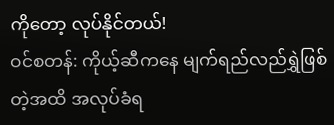ကိုတော့ လုပ်နိုင်တယ်!
ဝင်စတန်: ကိုယ့်ဆီကနေ မျက်ရည်လည်ရွှဲဖြစ်တဲ့အထိ အလုပ်ခံရ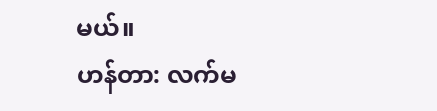မယ်။
ဟန်တာ: လက်မ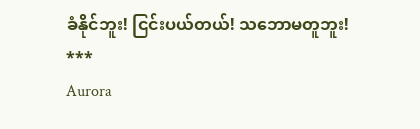ခံနိုင်ဘူး! ငြင်းပယ်တယ်! သဘောမတူဘူး!
***
Aurora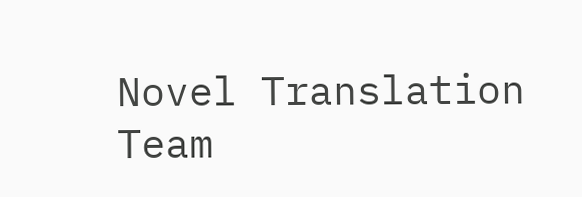Novel Translation Team